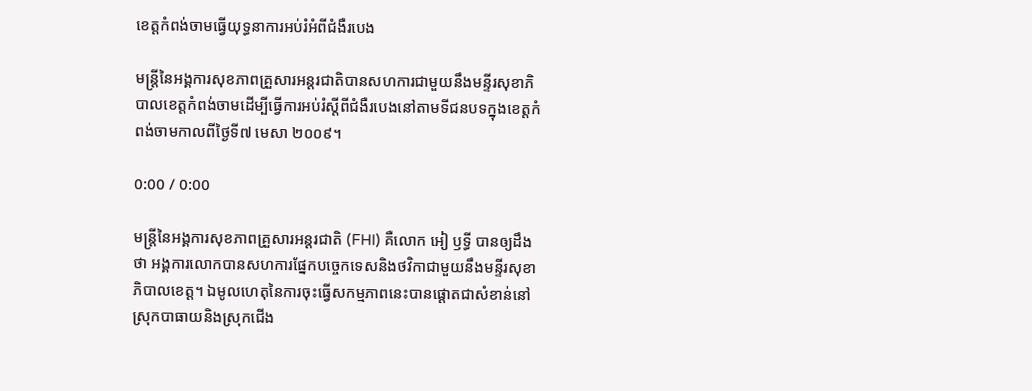ខេត្តកំពង់ចាមធ្វើយុទ្ធនាការអប់រំអំពីជំងឺរបេង

មន្រ្តីនៃអង្គការសុខភាពគ្រួសារអន្តរជាតិបានសហការជាមួយនឹងមន្ទីរសុខាភិបាលខេត្តកំពង់ចាមដើម្បីធ្វើការអប់រំស្ដីពីជំងឺរបេងនៅតាមទីជនបទក្នុងខេត្តកំពង់ចាមកាលពីថ្ងៃទី៧ មេសា ២០០៩។

0:00 / 0:00

មន្រ្តីនៃអង្គការសុខភាពគ្រួសារអន្តរជាតិ (FHI) គឺលោក អៀ ឫទ្ធី បានឲ្យដឹងថា អង្គការលោកបានសហការផ្នែកបច្ចេកទេសនិងថវិកាជាមួយនឹងមន្ទីរសុខាភិបាលខេត្ត។ ឯមូលហេតុនៃការចុះធ្វើសកម្មភាពនេះបានផ្ដោតជាសំខាន់នៅស្រុកបាធាយនិងស្រុកជើង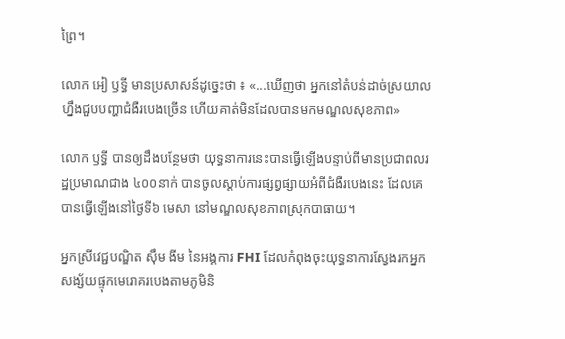ព្រៃ។

លោក អៀ ឫទ្ធី មានប្រសាសន៍ដូច្នេះថា ៖ «...ឃើញថា អ្នកនៅតំបន់ដាច់ស្រយាលហ្នឹងជួបបញ្ហាជំងឺរបេងច្រើន ហើយគាត់មិនដែលបានមកមណ្ឌលសុខភាព»

លោក ឫទ្ធី បានឲ្យដឹងបន្ថែមថា យុទ្ធនាការនេះបានធ្វើឡើងបន្ទាប់ពីមានប្រជាពលរដ្ឋប្រមាណជាង ៤០០នាក់ បានចូលស្ដាប់ការផ្សព្វផ្សាយអំពីជំងឺរបេងនេះ ដែលគេបានធ្វើឡើងនៅថ្ងៃទី៦ មេសា នៅមណ្ឌលសុខភាពស្រុកបាធាយ។

អ្នកស្រីវេជ្ជបណ្ឌិត ស៊ឹម ងីម នៃអង្គការ FHI ដែលកំពុងចុះយុទ្ធនាការស្វែងរកអ្នកសង្ស័យផ្ទុកមេរោគរបេងតាមភូមិនិ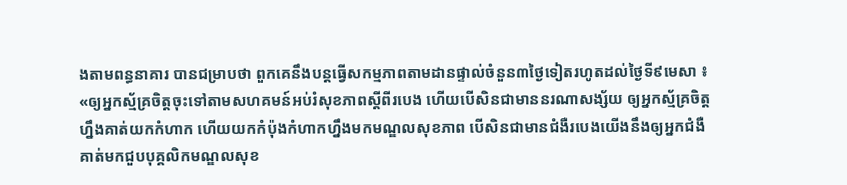ងតាមពន្ធនាគារ បានជម្រាបថា ពួកគេនឹងបន្តធ្វើសកម្មភាពតាមដានផ្ទាល់ចំនួន៣ថ្ងៃទៀតរហូតដល់ថ្ងៃទី៩មេសា ៖ «ឲ្យអ្នកស្ម័គ្រចិត្តចុះទៅតាមសហគមន៍អប់រំសុខភាពស្ដីពីរបេង ហើយបើសិនជាមាននរណាសង្ស័យ ឲ្យអ្នកស្ម័គ្រចិត្តហ្នឹងគាត់យកកំហាក ហើយយកកំប៉ុងកំហាកហ្នឹងមកមណ្ឌលសុខភាព បើសិនជាមានជំងឺរបេងយើងនឹងឲ្យអ្នកជំងឺគាត់មកជួបបុគ្គលិកមណ្ឌលសុខ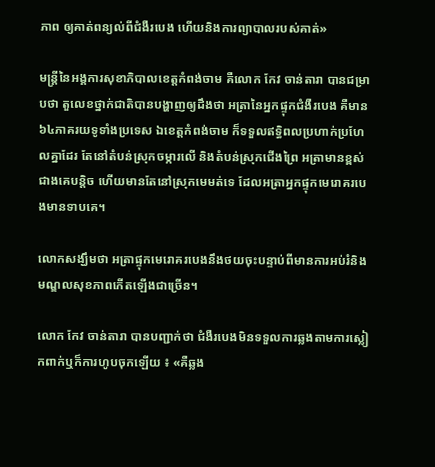ភាព ឲ្យគាត់ពន្យល់ពីជំងឺរបេង ហើយនិងការព្យាបាលរបស់គាត់»

មន្រ្តីនៃអង្គការសុខាភិបាលខេត្តកំពង់ចាម គឺលោក កែវ ចាន់តារា បានជម្រាបថា តួលេខថ្នាក់ជាតិបានបង្ហាញឲ្យដឹងថា អត្រានៃអ្នកផ្ទុកជំងឺរបេង គឺមាន ៦៤ភាគរយទូទាំងប្រទេស ឯខេត្តកំពង់ចាម ក៏ទទួលឥទ្ធិពលប្រហាក់ប្រហែលគ្នាដែរ តែនៅតំបន់ស្រុកចម្ការលើ និងតំបន់ស្រុកជើងព្រៃ អត្រាមានខ្ពស់ជាងគេបន្តិច ហើយមានតែនៅស្រុកមេមត់ទេ ដែលអត្រាអ្នកផ្ទុកមេរោគរបេងមានទាបគេ។

លោកសង្ឃឹមថា អត្រាផ្ទុកមេរោគរបេងនឹងថយចុះបន្ទាប់ពីមានការអប់រំនិងមណ្ឌលសុខភាពកើតឡើងជាច្រើន។

លោក កែវ ចាន់តារា បានបញ្ជាក់ថា ជំងឺរបេងមិនទទួលការឆ្លងតាមការស្លៀកពាក់ឬក៏ការហូបចុកឡើយ ៖ «គឺឆ្លង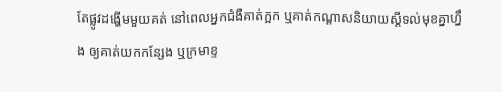តែផ្លូវដង្ហើមមួយគត់ នៅពេលអ្នកជំងឺគាត់ក្អក ឬគាត់កណ្ដាសនិយាយស្ដីទល់មុខគ្នាហ្នឹង ឲ្យគាត់យកកន្សែង ឬក្រមាខ្ទ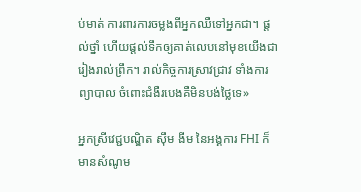ប់មាត់ ការពារការចម្លងពីអ្នកឈឺទៅអ្នកជា។ ផ្ដល់ថ្នាំ ហើយផ្ដល់ទឹកឲ្យគាត់លេបនៅមុខយើងជារៀងរាល់ព្រឹក។ រាល់កិច្ចការស្រាវជ្រាវ ទាំងការព្យាបាល ចំពោះជំងឺរបេងគឺមិនបង់ថ្លៃទេ»

អ្នកស្រីវេជ្ជបណ្ឌិត ស៊ឹម ងីម នៃអង្គការ FHI ក៏មានសំណូម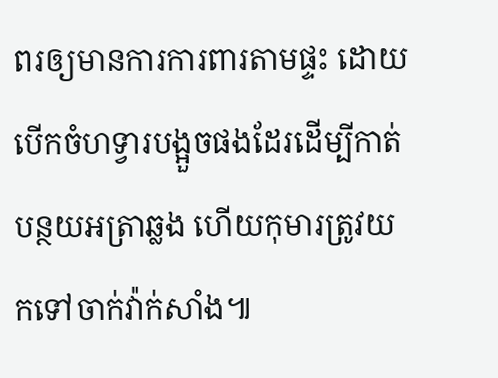ពរឲ្យមានការការពារតាមផ្ទះ ដោយបើកចំហទ្វារបង្អួចផងដែរដើម្បីកាត់បន្ថយអត្រាឆ្លង ហើយកុមារត្រូវយកទៅចាក់វ៉ាក់សាំង៕